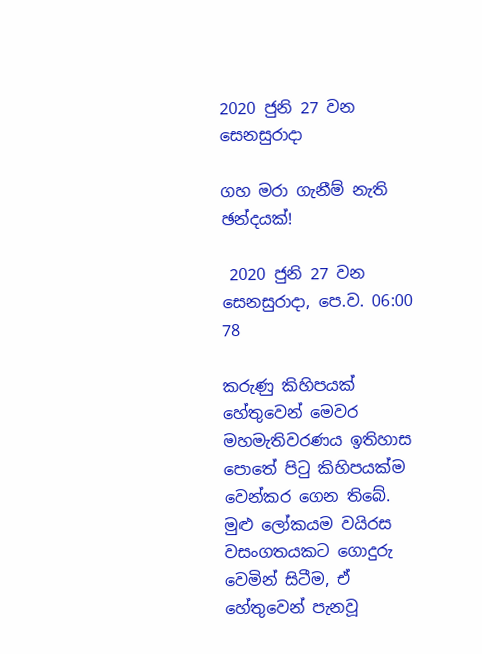2020 ජුනි 27 වන සෙනසුරාදා

ගහ මරා ගැනීම් නැති ඡන්දයක්!

 2020 ජුනි 27 වන සෙනසුරාදා, පෙ.ව. 06:00 78

කරුණු කිහිපයක් හේතුවෙන් මෙවර මහමැතිවරණය ඉතිහාස පොතේ පිටු කිහිපයක්ම වෙන්කර ගෙන තිබේ. මුළු ලෝකයම වයිරස වසංගතයකට ගොදුරු වෙමින් සිටීම, ඒ හේතුවෙන් පැනවූ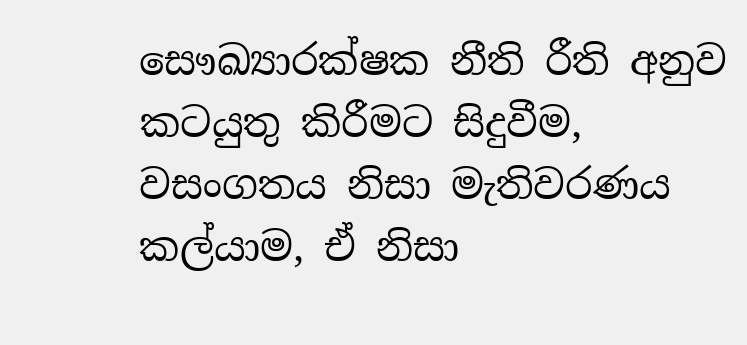සෞඛ්‍යාරක්ෂක නීති රීති අනුව කටයුතු කිරීමට සිදුවීම, වසංගතය නිසා මැතිවරණය කල්යාම, ඒ නිසා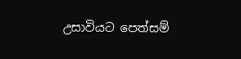උසාවියට පෙත්සම්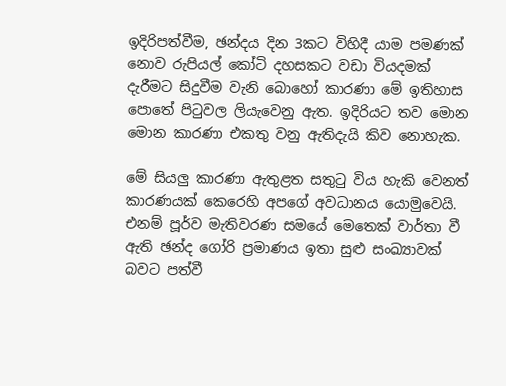ඉදිරිපත්වීම, ඡන්දය දින 3කට විහිදී යාම පමණක් නොව රුපියල් කෝටි දහසකට වඩා වියදමක් දැරීමට සිදුවීම වැනි බොහෝ කාරණා මේ ඉතිහාස පොතේ පිටුවල ලියැවෙනු ඇත. ඉදිරියට තව මොන මොන කාරණා එකතු වනු ඇතිදැයි කිව නොහැක.

මේ සියලු කාරණා ඇතුළත සතුටු විය හැකි වෙනත් කාරණයක් කෙරෙහි අපගේ අවධානය යොමුවෙයි. එනම් පූර්ව මැතිවරණ සමයේ මෙතෙක් වාර්තා වී ඇති ඡන්ද ගෝරි ප්‍රමාණය ඉතා සුළු සංඛ්‍යාවක් බවට පත්වී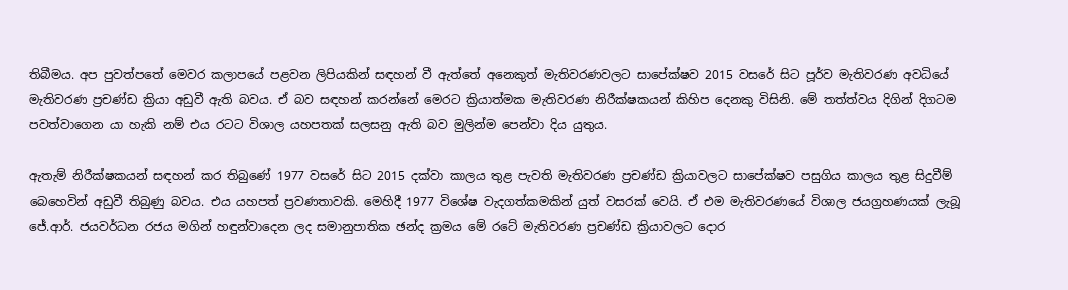තිබීමය. අප පුවත්පතේ මෙවර කලාපයේ පළවන ලිපියකින් සඳහන් වී ඇත්තේ අනෙකුත් මැතිවරණවලට සාපේක්ෂව 2015 වසරේ සිට පූර්ව මැතිවරණ අවධියේ මැතිවරණ ප්‍රචණ්ඩ ක්‍රියා අඩුවී ඇති බවය. ඒ බව සඳහන් කරන්නේ මෙරට ක්‍රියාත්මක මැතිවරණ නිරීක්ෂකයන් කිහිප දෙනකු විසිනි. මේ තත්ත්වය දිගින් දිගටම පවත්වාගෙන යා හැකි නම් එය රටට විශාල යහපතක් සලසනු ඇති බව මුලින්ම පෙන්වා දිය යුතුය.

ඇතැම් නිරීක්ෂකයන් සඳහන් කර තිබුණේ 1977 වසරේ සිට 2015 දක්වා කාලය තුළ පැවති මැතිවරණ ප්‍රචණ්ඩ ක්‍රියාවලට සාපේක්ෂව පසුගිය කාලය තුළ සිදුවීම් බෙහෙවින් අඩුවී තිබුණු බවය. එය යහපත් ප්‍රවණතාවකි. මෙහිදී 1977 විශේෂ වැදගත්කමකින් යුත් වසරක් වෙයි. ඒ එම මැතිවරණයේ විශාල ජයග්‍රහණයක් ලැබූ ජේ.ආර්. ජයවර්ධන රජය මගින් හඳුන්වාදෙන ලද සමානුපාතික ඡන්ද ක්‍රමය මේ රටේ මැතිවරණ ප්‍රචණ්ඩ ක්‍රියාවලට දොර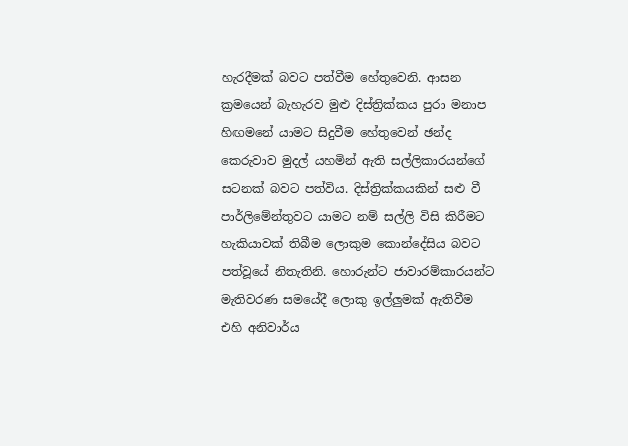හැරදීමක් බවට පත්වීම හේතුවෙනි. ආසන ක්‍රමයෙන් බැහැරව මුළු දිස්ත්‍රික්කය පුරා මනාප හිඟමනේ යාමට සිදුවීම හේතුවෙන් ඡන්ද කෙරුවාව මුදල් යහමින් ඇති සල්ලිකාරයන්ගේ සටනක් බවට පත්විය. දිස්ත්‍රික්කයකින් සළු වී පාර්ලිමේන්තුවට යාමට නම් සල්ලි විසි කිරීමට හැකියාවක් තිබීම ලොකුම කොන්දේසිය බවට පත්වූයේ නිතැතිනි. හොරුන්ට ජාවාරම්කාරයන්ට මැතිවරණ සමයේදී ලොකු ඉල්ලුමක් ඇතිවීම එහි අනිවාර්ය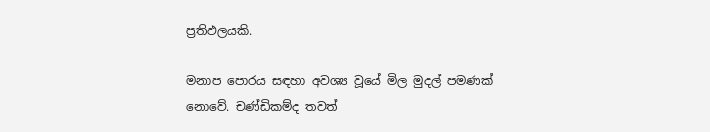ප්‍රතිඵලයකි.

මනාප පොරය සඳහා අවශ්‍ය වූයේ මිල මුදල් පමණක් නොවේ. චණ්ඩිකම්ද තවත්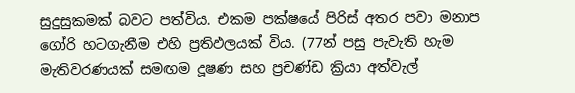සුදුසුකමක් බවට පත්විය. එකම පක්ෂයේ පිරිස් අතර පවා මනාප ගෝරි හටගැනීම එහි ප්‍රතිඵලයක් විය. (77න් පසු පැවැති හැම මැතිවරණයක් සමඟම දූෂණ සහ ප්‍රචණ්ඩ ක්‍රියා අත්වැල්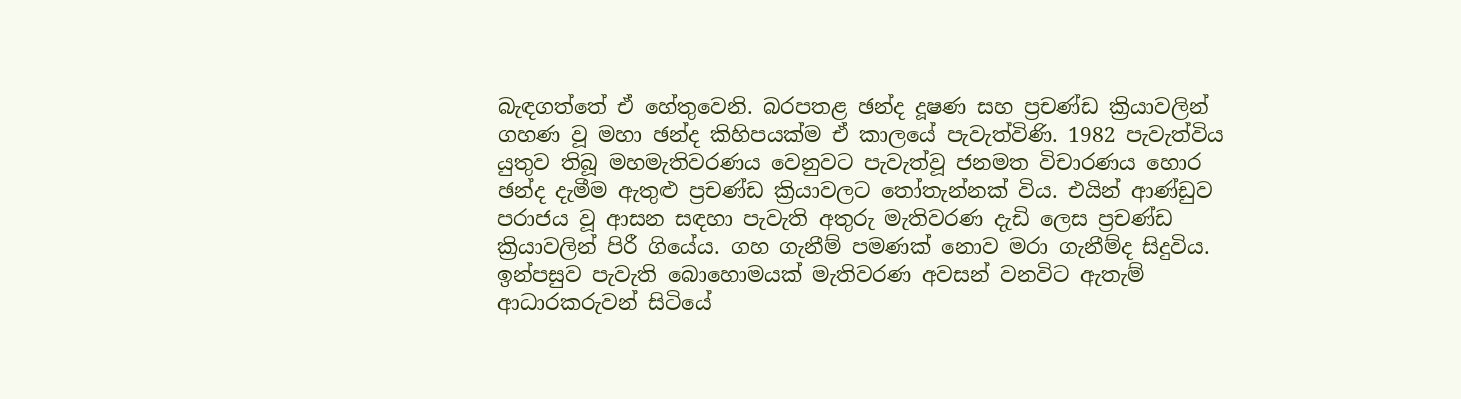බැඳගත්තේ ඒ හේතුවෙනි. බරපතළ ඡන්ද දූෂණ සහ ප්‍රචණ්ඩ ක්‍රියාවලින් ගහණ වූ මහා ඡන්ද කිහිපයක්ම ඒ කාලයේ පැවැත්විණි. 1982 පැවැත්විය යුතුව තිබූ මහමැතිවරණය වෙනුවට පැවැත්වූ ජනමත විචාරණය හොර ඡන්ද දැමීම ඇතුළු ප්‍රචණ්ඩ ක්‍රියාවලට තෝතැන්නක් විය. එයින් ආණ්ඩුව පරාජය වූ ආසන සඳහා පැවැති අතුරු මැතිවරණ දැඩි ලෙස ප්‍රචණ්ඩ ක්‍රියාවලින් පිරී ගියේය. ගහ ගැනීම් පමණක් නොව මරා ගැනීම්ද සිදුවිය. ඉන්පසුව පැවැති බොහොමයක් මැතිවරණ අවසන් වනවිට ඇතැම් ආධාරකරුවන් සිටියේ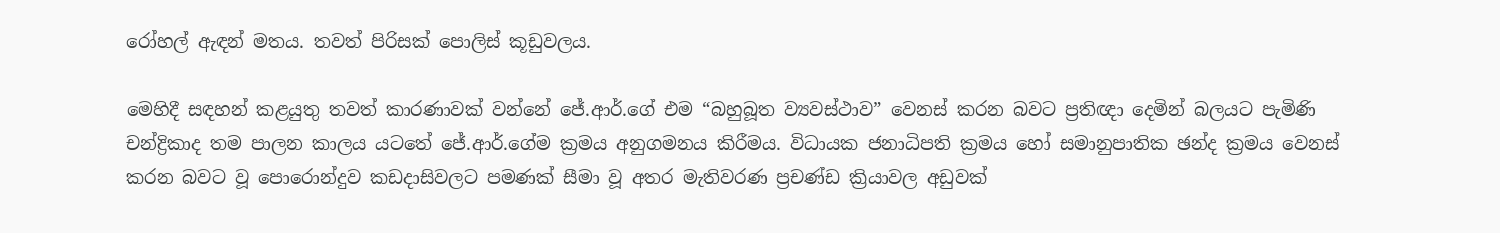රෝහල් ඇඳන් මතය. තවත් පිරිසක් පොලිස් කූඩුවලය.

මෙහිදී සඳහන් කළයුතු තවත් කාරණාවක් වන්නේ ජේ.ආර්.ගේ එම “බහුබූත ව්‍යවස්ථාව” වෙනස් කරන බවට ප්‍රතිඥා දෙමින් බලයට පැමිණි චන්ද්‍රිකාද තම පාලන කාලය යටතේ ජේ.ආර්.ගේම ක්‍රමය අනුගමනය කිරීමය. විධායක ජනාධිපති ක්‍රමය හෝ සමානුපාතික ඡන්ද ක්‍රමය වෙනස් කරන බවට වූ පොරොන්දුව කඩදාසිවලට පමණක් සීමා වූ අතර මැතිවරණ ප්‍රචණ්ඩ ක්‍රියාවල අඩුවක්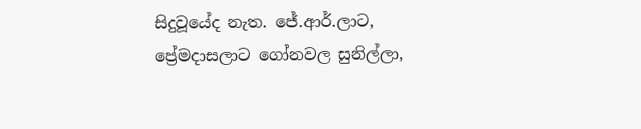සිදුවූයේද නැත. ජේ.ආර්.ලාට, ප්‍රේමදාසලාට ගෝනවල සුනිල්ලා,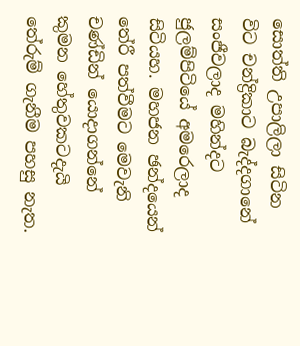සොත්ති උපාලිලා සිටින විට චන්ද්‍රිකාට බැද්දගානේ සංජීවලාද මහින්දට ජුලම්පිටියේ අමරෙලාද සිටියහ. මහජන ඡන්දයෙන් තේරී පත්වීමට මෙවැනි චණ්ඩින් යොදාගන්නේ කුමන හේතුවකටදැයි තේරුම් ගැනීම පහසු නැත.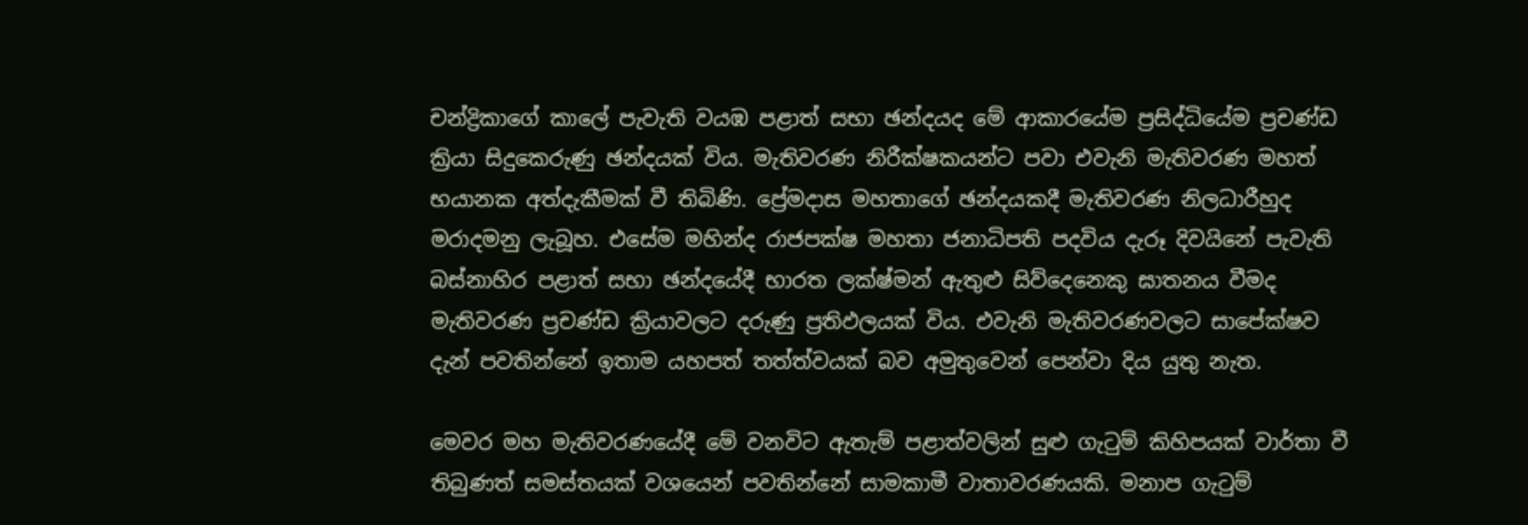චන්ද්‍රිකාගේ කාලේ පැවැති වයඹ පළාත් සභා ඡන්දයද මේ ආකාරයේම ප්‍රසිද්ධියේම ප්‍රචණ්ඩ ක්‍රියා සිදුකෙරුණු ඡන්දයක් විය. මැතිවරණ නිරීක්ෂකයන්ට පවා එවැනි මැතිවරණ මහත් භයානක අත්දැකීමක් වී තිබිණි. ප්‍රේමදාස මහතාගේ ඡන්දයකදී මැතිවරණ නිලධාරීහුද මරාදමනු ලැබූහ. එසේම මහින්ද රාජපක්ෂ මහතා ජනාධිපති පදවිය දැරූ දිවයිනේ පැවැති බස්නාහිර පළාත් සභා ඡන්දයේදී භාරත ලක්ෂ්මන් ඇතුළු සිව්දෙනෙකු ඝාතනය වීමද මැතිවරණ ප්‍රචණ්ඩ ක්‍රියාවලට දරුණු ප්‍රතිඵලයක් විය. එවැනි මැතිවරණවලට සාපේක්ෂව දැන් පවතින්නේ ඉතාම යහපත් තත්ත්වයක් බව අමුතුවෙන් පෙන්වා දිය යුතු නැත.

මෙවර මහ මැතිවරණයේදී මේ වනවිට ඇතැම් පළාත්වලින් සුළු ගැටුම් කිහිපයක් වාර්තා වී තිබුණත් සමස්තයක් වශයෙන් පවතින්නේ සාමකාමී වාතාවරණයකි. මනාප ගැටුම්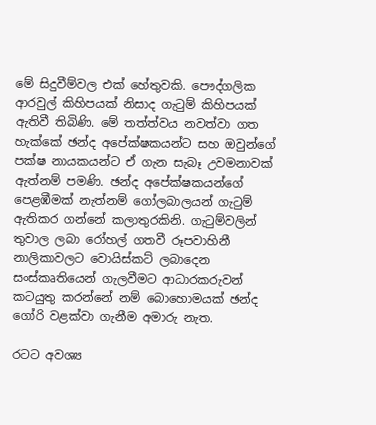මේ සිදුවීම්වල එක් හේතුවකි. පෞද්ගලික ආරවුල් කිහිපයක් නිසාද ගැටුම් කිහිපයක් ඇතිවී තිබිණි. මේ තත්ත්වය නවත්වා ගත හැක්කේ ඡන්ද අපේක්ෂකයන්ට සහ ඔවුන්ගේ පක්ෂ නායකයන්ට ඒ ගැන සැබෑ උවමනාවක් ඇත්නම් පමණි. ඡන්ද අපේක්ෂකයන්ගේ පෙළඹීමක් නැත්නම් ගෝලබාලයන් ගැටුම් ඇතිකර ගන්නේ කලාතුරකිනි. ගැටුම්වලින් තුවාල ලබා රෝහල් ගතවී රූපවාහිනී නාලිකාවලට වොයිස්කට් ලබාදෙන සංස්කෘතියෙන් ගැලවීමට ආධාරකරුවන් කටයුතු කරන්නේ නම් බොහොමයක් ඡන්ද ගෝරි වළක්වා ගැනීම අමාරු නැත.

රටට අවශ්‍ය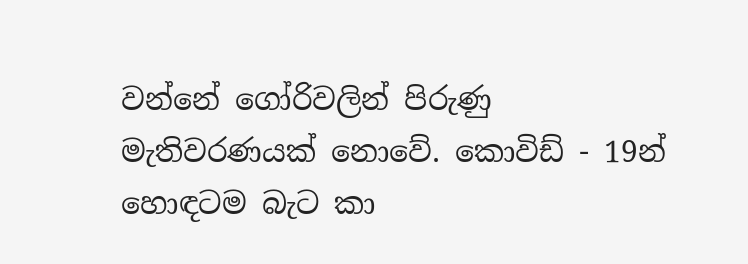වන්නේ ගෝරිවලින් පිරුණු මැතිවරණයක් නොවේ. කොවිඩ් - 19න් හොඳටම බැට කා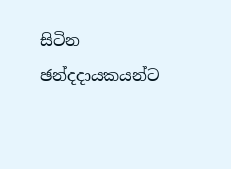සිටින ඡන්දදායකයන්ට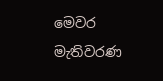මෙවර මැතිවරණ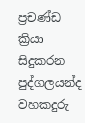ප්‍රචණ්ඩ ක්‍රියා සිදුකරන පුද්ගලයන්ද වහකදුරු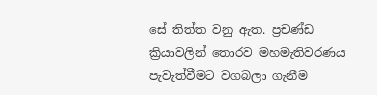සේ තිත්ත වනු ඇත. ප්‍රචණ්ඩ ක්‍රියාවලින් තොරව මහමැතිවරණය පැවැත්වීමට වගබලා ගැනීම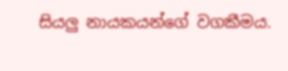සියලු නායකයන්ගේ වගකීමය.